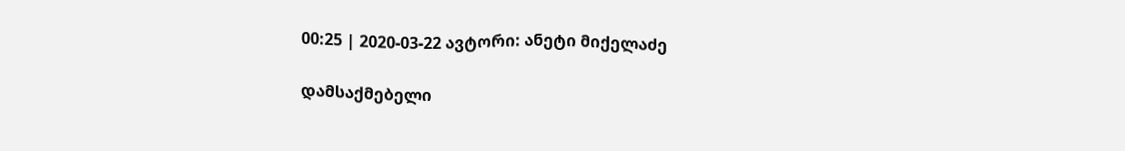00:25 | 2020-03-22 ავტორი: ანეტი მიქელაძე

დამსაქმებელი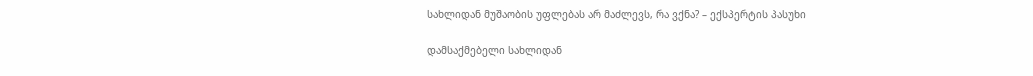სახლიდან მუშაობის უფლებას არ მაძლევს, რა ვქნა? – ექსპერტის პასუხი

დამსაქმებელი სახლიდან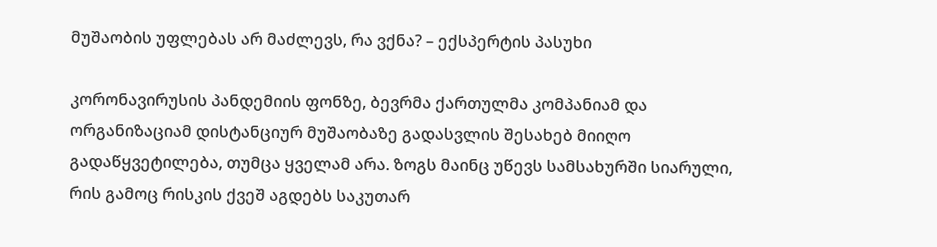მუშაობის უფლებას არ მაძლევს, რა ვქნა? – ექსპერტის პასუხი

კორონავირუსის პანდემიის ფონზე, ბევრმა ქართულმა კომპანიამ და ორგანიზაციამ დისტანციურ მუშაობაზე გადასვლის შესახებ მიიღო გადაწყვეტილება, თუმცა ყველამ არა. ზოგს მაინც უწევს სამსახურში სიარული, რის გამოც რისკის ქვეშ აგდებს საკუთარ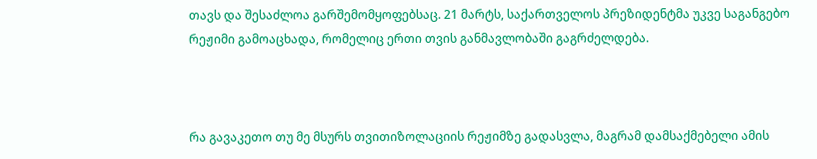თავს და შესაძლოა გარშემომყოფებსაც. 21 მარტს, საქართველოს პრეზიდენტმა უკვე საგანგებო რეჟიმი გამოაცხადა, რომელიც ერთი თვის განმავლობაში გაგრძელდება.



რა გავაკეთო თუ მე მსურს თვითიზოლაციის რეჟიმზე გადასვლა, მაგრამ დამსაქმებელი ამის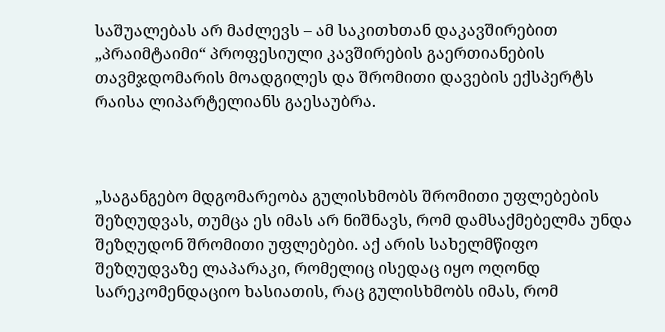საშუალებას არ მაძლევს – ამ საკითხთან დაკავშირებით „პრაიმტაიმი“ პროფესიული კავშირების გაერთიანების თავმჯდომარის მოადგილეს და შრომითი დავების ექსპერტს რაისა ლიპარტელიანს გაესაუბრა.



„საგანგებო მდგომარეობა გულისხმობს შრომითი უფლებების შეზღუდვას, თუმცა ეს იმას არ ნიშნავს, რომ დამსაქმებელმა უნდა შეზღუდონ შრომითი უფლებები. აქ არის სახელმწიფო შეზღუდვაზე ლაპარაკი, რომელიც ისედაც იყო ოღონდ სარეკომენდაციო ხასიათის, რაც გულისხმობს იმას, რომ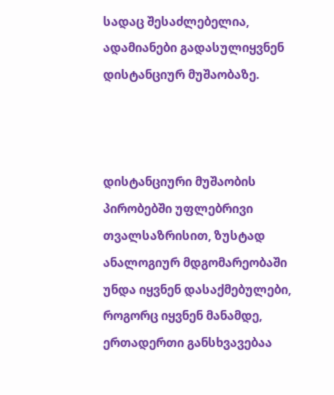სადაც შესაძლებელია, ადამიანები გადასულიყვნენ დისტანციურ მუშაობაზე.



დისტანციური მუშაობის პირობებში უფლებრივი თვალსაზრისით, ზუსტად ანალოგიურ მდგომარეობაში უნდა იყვნენ დასაქმებულები, როგორც იყვნენ მანამდე, ერთადერთი განსხვავებაა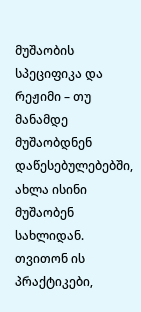მუშაობის სპეციფიკა და რეჟიმი – თუ მანამდე მუშაობდნენ დაწესებულებებში, ახლა ისინი მუშაობენ სახლიდან. თვითონ ის პრაქტიკები,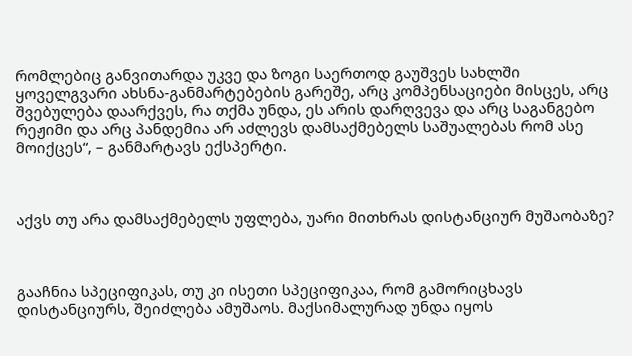რომლებიც განვითარდა უკვე და ზოგი საერთოდ გაუშვეს სახლში ყოველგვარი ახსნა-განმარტებების გარეშე, არც კომპენსაციები მისცეს, არც შვებულება დაარქვეს, რა თქმა უნდა, ეს არის დარღვევა და არც საგანგებო რეჟიმი და არც პანდემია არ აძლევს დამსაქმებელს საშუალებას რომ ასე მოიქცეს“, – განმარტავს ექსპერტი.



აქვს თუ არა დამსაქმებელს უფლება, უარი მითხრას დისტანციურ მუშაობაზე?



გააჩნია სპეციფიკას, თუ კი ისეთი სპეციფიკაა, რომ გამორიცხავს დისტანციურს, შეიძლება ამუშაოს. მაქსიმალურად უნდა იყოს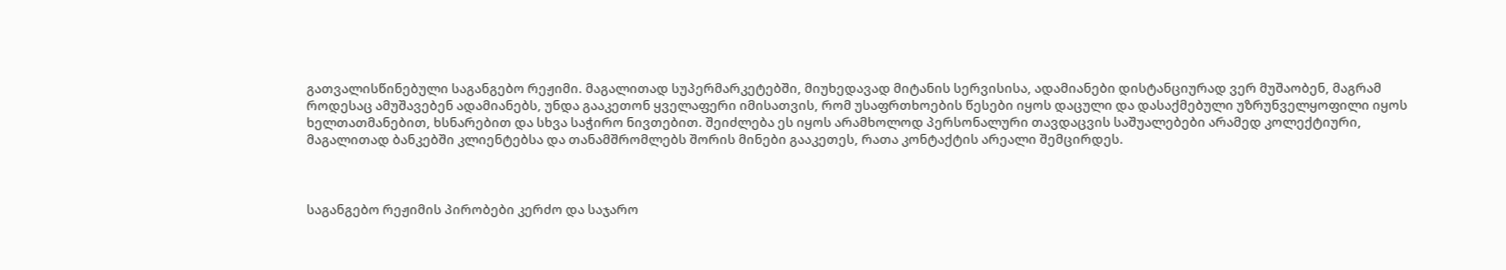გათვალისწინებული საგანგებო რეჟიმი. მაგალითად სუპერმარკეტებში, მიუხედავად მიტანის სერვისისა, ადამიანები დისტანციურად ვერ მუშაობენ, მაგრამ როდესაც ამუშავებენ ადამიანებს, უნდა გააკეთონ ყველაფერი იმისათვის, რომ უსაფრთხოების წესები იყოს დაცული და დასაქმებული უზრუნველყოფილი იყოს ხელთათმანებით, ხსნარებით და სხვა საჭირო ნივთებით. შეიძლება ეს იყოს არამხოლოდ პერსონალური თავდაცვის საშუალებები არამედ კოლექტიური, მაგალითად ბანკებში კლიენტებსა და თანამშრომლებს შორის მინები გააკეთეს, რათა კონტაქტის არეალი შემცირდეს.



საგანგებო რეჟიმის პირობები კერძო და საჯარო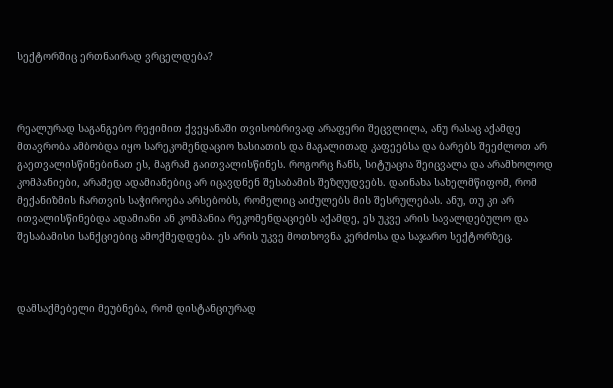სექტორშიც ერთნაირად ვრცელდება?



რეალურად საგანგებო რეჟიმით ქვეყანაში თვისობრივად არაფერი შეცვლილა, ანუ რასაც აქამდე მთავრობა ამბობდა იყო სარეკომენდაციო ხასიათის და მაგალითად კაფეებსა და ბარებს შეეძლოთ არ გაეთვალისწინებინათ ეს, მაგრამ გაითვალისწინეს. როგორც ჩანს, სიტუაცია შეიცვალა და არამხოლოდ კომპანიები, არამედ ადამიანებიც არ იცავდნენ შესაბამის შეზღუდვებს. დაინახა სახელმწიფომ, რომ მექანიზმის ჩართვის საჭიროება არსებობს, რომელიც აიძულებს მის შესრულებას. ანუ, თუ კი არ ითვალისწინებდა ადამიანი ან კომპანია რეკომენდაციებს აქამდე, ეს უკვე არის სავალდებულო და შესაბამისი სანქციებიც ამოქმედდება. ეს არის უკვე მოთხოვნა კერძოსა და საჯარო სექტორზეც.



დამსაქმებელი მეუბნება, რომ დისტანციურად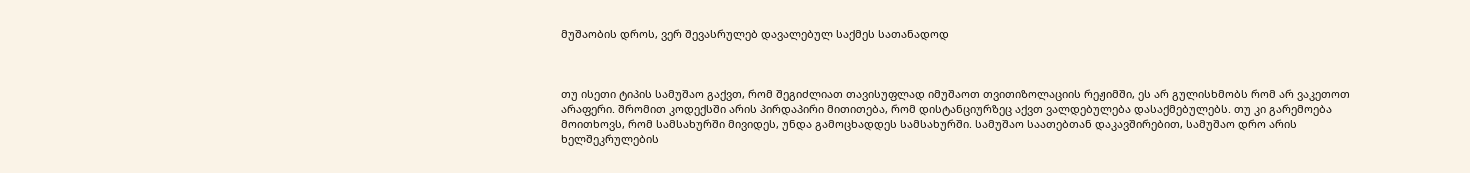მუშაობის დროს, ვერ შევასრულებ დავალებულ საქმეს სათანადოდ



თუ ისეთი ტიპის სამუშაო გაქვთ, რომ შეგიძლიათ თავისუფლად იმუშაოთ თვითიზოლაციის რეჟიმში, ეს არ გულისხმობს რომ არ ვაკეთოთ არაფერი. შრომით კოდექსში არის პირდაპირი მითითება, რომ დისტანციურზეც აქვთ ვალდებულება დასაქმებულებს. თუ კი გარემოება მოითხოვს, რომ სამსახურში მივიდეს, უნდა გამოცხადდეს სამსახურში. სამუშაო საათებთან დაკავშირებით, სამუშაო დრო არის ხელშეკრულების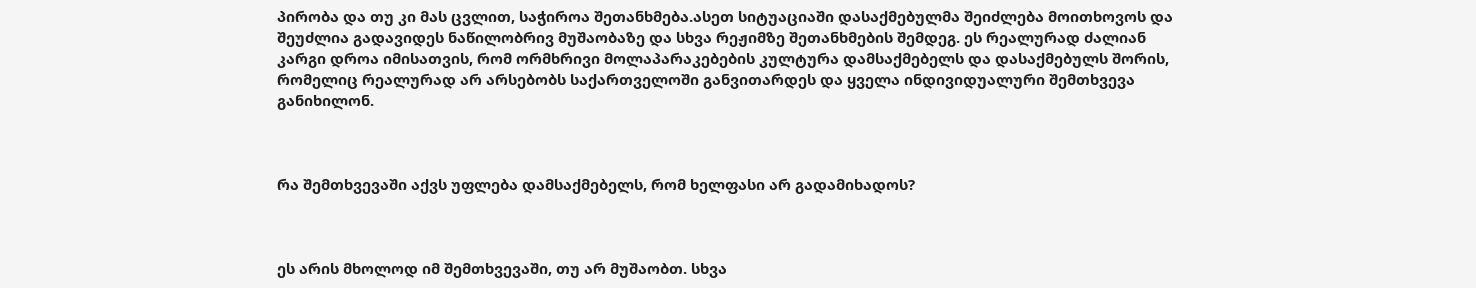პირობა და თუ კი მას ცვლით, საჭიროა შეთანხმება.ასეთ სიტუაციაში დასაქმებულმა შეიძლება მოითხოვოს და შეუძლია გადავიდეს ნაწილობრივ მუშაობაზე და სხვა რეჟიმზე შეთანხმების შემდეგ. ეს რეალურად ძალიან კარგი დროა იმისათვის, რომ ორმხრივი მოლაპარაკებების კულტურა დამსაქმებელს და დასაქმებულს შორის, რომელიც რეალურად არ არსებობს საქართველოში განვითარდეს და ყველა ინდივიდუალური შემთხვევა განიხილონ.



რა შემთხვევაში აქვს უფლება დამსაქმებელს, რომ ხელფასი არ გადამიხადოს?



ეს არის მხოლოდ იმ შემთხვევაში, თუ არ მუშაობთ. სხვა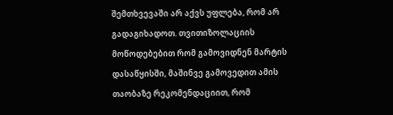შემთხვევაში არ აქვს უფლება, რომ არ გადაგიხადოთ. თვითიზოლაციის მოწოდებებით რომ გამოვიდნენ მარტის დასაწყისში, მაშინვე გამოვედით ამის თაობაზე რეკომენდაციით, რომ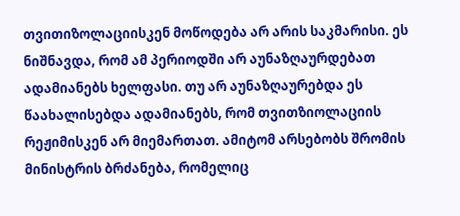თვითიზოლაციისკენ მოწოდება არ არის საკმარისი. ეს ნიშნავდა, რომ ამ პერიოდში არ აუნაზღაურდებათ ადამიანებს ხელფასი. თუ არ აუნაზღაურებდა ეს წაახალისებდა ადამიანებს, რომ თვითზიოლაციის რეჟიმისკენ არ მიემართათ. ამიტომ არსებობს შრომის მინისტრის ბრძანება, რომელიც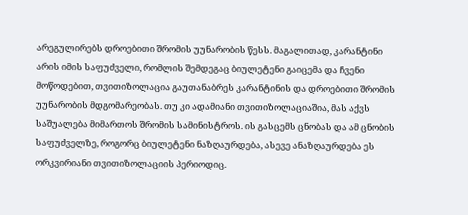არეგულირებს დროებითი შრომის უუნარობის წესს. მაგალითად, კარანტინი არის იმის საფუძველი, რომლის შემდეგაც ბიულეტენი გაიცემა და ჩვენი მოწოდებით, თვითიზოლაცია გაუთანაბრეს კარანტინის და დროებითი შრომის უუნარობის მდგომარეობას. თუ კი ადამიანი თვითიზოლაციაშია, მას აქვს საშუალება მიმართოს შრომის სამინისტროს. ის გასცემს ცნობას და ამ ცნობის საფუძველზე, როგორც ბიულეტენი ნაზღაურდება, ასევე ანაზღაურდება ეს ორკვირიანი თვითიზოლაციის პერიოდიც.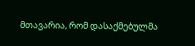მთავარია, რომ დასაქმებულმა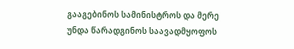გააგებინოს სამინისტროს და მერე უნდა წარადგინოს საავადმყოფოს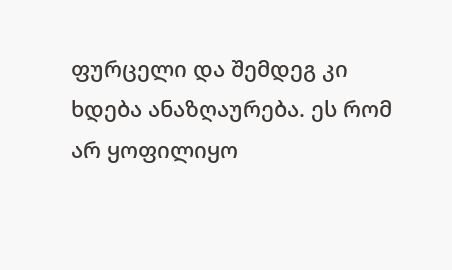ფურცელი და შემდეგ კი ხდება ანაზღაურება. ეს რომ არ ყოფილიყო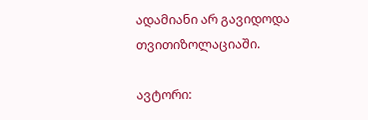ადამიანი არ გავიდოდა თვითიზოლაციაში.

ავტორი: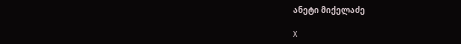ანეტი მიქელაძე

X